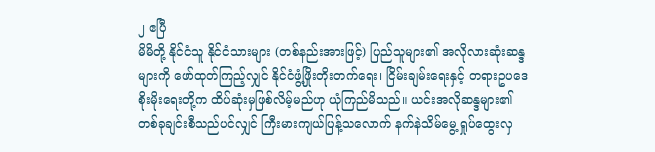၂ ဧပြီ
မိမိတို့ နိုင်ငံသူ နိုင်ငံသားများ (တစ်နည်းအားဖြင့်) ပြည်သူများ၏ အလိုလားဆုံးဆန္ဒများကို ဖော်ထုတ်ကြည့်လျှင် နိုင်ငံဖွံ့ဖြိုးတိုးတက်ရေး၊ ငြိမ်းချမ်းရေးနှင့် တရားဥပဒေစိုးမိုးရေးတို့က ထိပ်ဆုံးမှဖြစ်လိမ့်မည်ဟု ယုံကြည်မိသည်။ ယင်းအလိုဆန္ဒများ၏ တစ်ခုချင်းစီသည်ပင်လျှင် ကြီးမားကျယ်ပြန့်သလောက် နက်နဲသိမ်မွေ့ ရှုပ်ထွေးလှ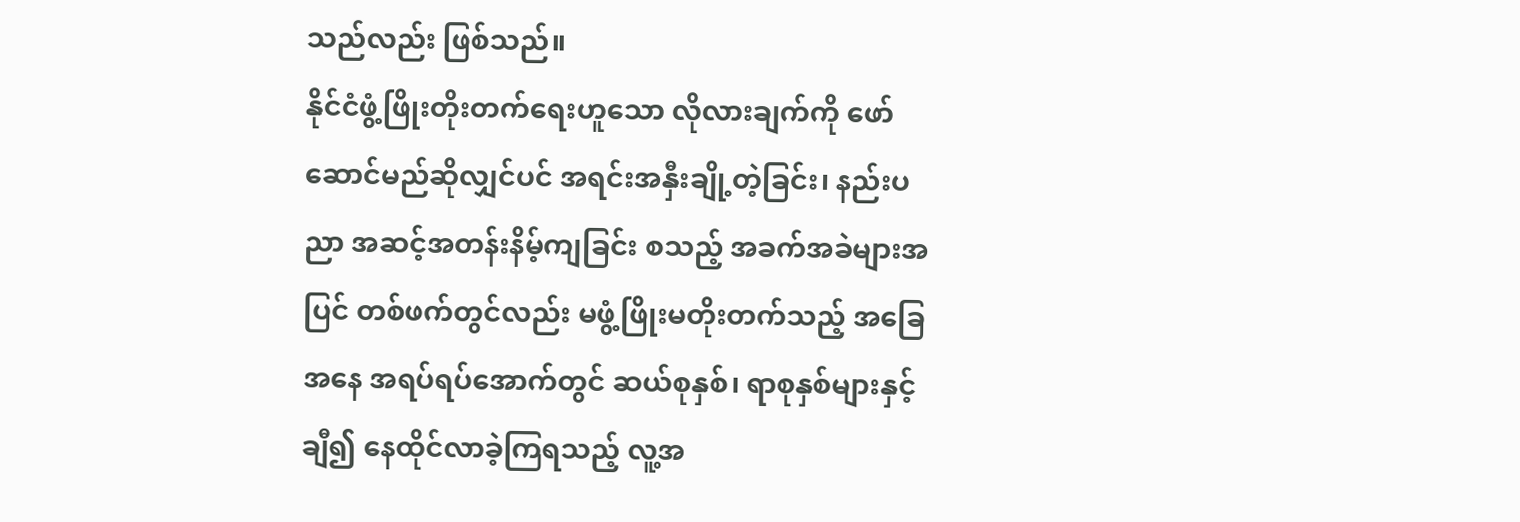သည်လည်း ဖြစ်သည်။
နိုင်ငံဖွံ့ဖြိုးတိုးတက်ရေးဟူသော လိုလားချက်ကို ဖော်ဆောင်မည်ဆိုလျှင်ပင် အရင်းအနှီးချို့တဲ့ခြင်း၊ နည်းပညာ အဆင့်အတန်းနိမ့်ကျခြင်း စသည့် အခက်အခဲများအပြင် တစ်ဖက်တွင်လည်း မဖွံ့ဖြိုးမတိုးတက်သည့် အခြေအနေ အရပ်ရပ်အောက်တွင် ဆယ်စုနှစ်၊ ရာစုနှစ်များနှင့်ချီ၍ နေထိုင်လာခဲ့ကြရသည့် လူ့အ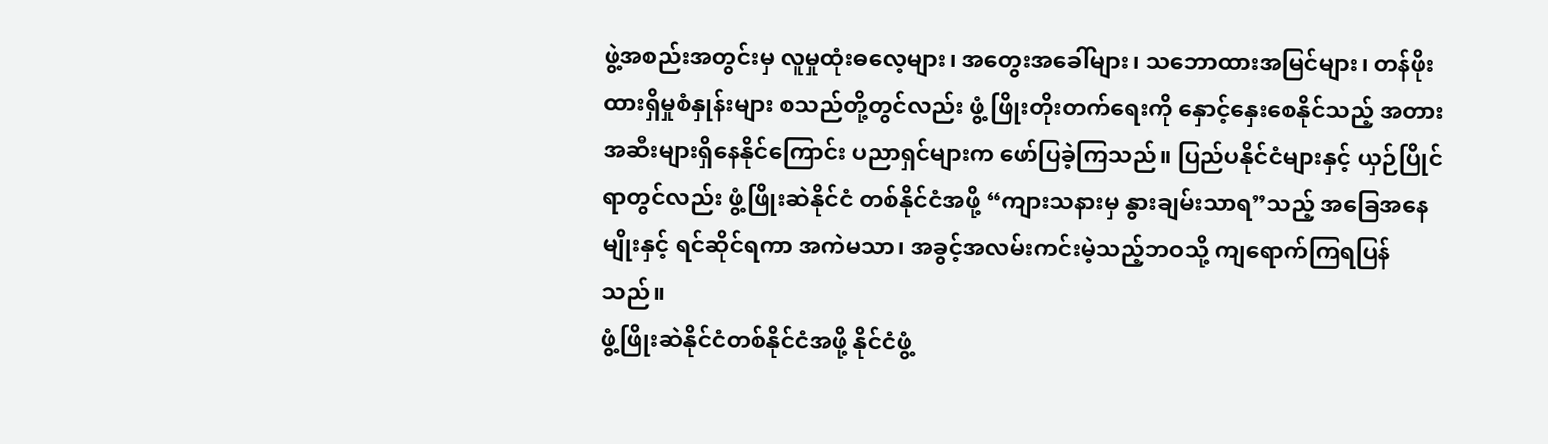ဖွဲ့အစည်းအတွင်းမှ လူမှုထုံးဓလေ့များ၊ အတွေးအခေါ်များ၊ သဘောထားအမြင်များ၊ တန်ဖိုးထားရှိမှုစံနှုန်းများ စသည်တို့တွင်လည်း ဖွံ့ ဖြိုးတိုးတက်ရေးကို နှောင့်နှေးစေနိုင်သည့် အတားအဆီးများရှိနေနိုင်ကြောင်း ပညာရှင်များက ဖော်ပြခဲ့ကြသည်။ ပြည်ပနိုင်ငံများနှင့် ယှဉ်ပြိုင်ရာတွင်လည်း ဖွံ့ဖြိုးဆဲနိုင်ငံ တစ်နိုင်ငံအဖို့ “ကျားသနားမှ နွားချမ်းသာရ”သည့် အခြေအနေမျိုးနှင့် ရင်ဆိုင်ရကာ အကဲမသာ၊ အခွင့်အလမ်းကင်းမဲ့သည့်ဘဝသို့ ကျရောက်ကြရပြန်သည်။
ဖွံ့ဖြိုးဆဲနိုင်ငံတစ်နိုင်ငံအဖို့ နိုင်ငံဖွံ့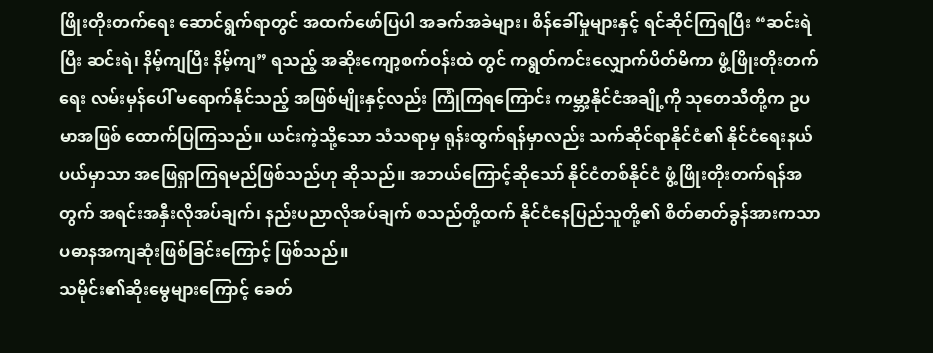ဖြိုးတိုးတက်ရေး ဆောင်ရွက်ရာတွင် အထက်ဖော်ပြပါ အခက်အခဲများ၊ စိန်ခေါ်မှုများနှင့် ရင်ဆိုင်ကြရပြီး “ဆင်းရဲပြီး ဆင်းရဲ၊ နိမ့်ကျပြီး နိမ့်ကျ” ရသည့် အဆိုးကျော့စက်ဝန်းထဲ တွင် ကရွတ်ကင်းလျှောက်ပိတ်မိကာ ဖွံ့ဖြိုးတိုးတက်ရေး လမ်းမှန်ပေါ် မရောက်နိုင်သည့် အဖြစ်မျိုးနှင့်လည်း ကြုံကြရကြောင်း ကမ္ဘာ့နိုင်ငံအချို့ကို သုတေသီတို့က ဥပမာအဖြစ် ထောက်ပြကြသည်။ ယင်းကဲ့သို့သော သံသရာမှ ရုန်းထွက်ရန်မှာလည်း သက်ဆိုင်ရာနိုင်ငံ၏ နိုင်ငံရေးနယ်ပယ်မှာသာ အဖြေရှာကြရမည်ဖြစ်သည်ဟု ဆိုသည်။ အဘယ်ကြောင့်ဆိုသော် နိုင်ငံတစ်နိုင်ငံ ဖွံ့ဖြိုးတိုးတက်ရန်အတွက် အရင်းအနှီးလိုအပ်ချက်၊ နည်းပညာလိုအပ်ချက် စသည်တို့ထက် နိုင်ငံနေပြည်သူတို့၏ စိတ်ဓာတ်ခွန်အားကသာ ပဓာနအကျဆုံးဖြစ်ခြင်းကြောင့် ဖြစ်သည်။
သမိုင်း၏ဆိုးမွေများကြောင့် ခေတ်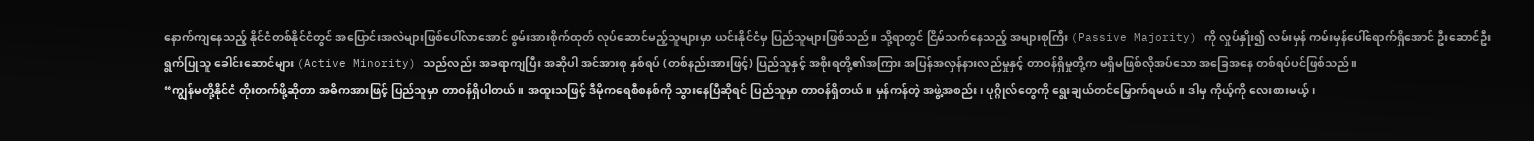နောက်ကျနေသည့် နိုင်ငံတစ်နိုင်ငံတွင် အပြောင်းအလဲများဖြစ်ပေါ်လာအောင် စွမ်းအားစိုက်ထုတ် လုပ်ဆောင်မည့်သူများမှာ ယင်းနိုင်ငံမှ ပြည်သူများဖြစ်သည်။ သို့ရာတွင် ငြိမ်သက်နေသည့် အများစုကြီး (Passive Majority) ကို လှုပ်နှိုး၍ လမ်းမှန် ကမ်းမှန်ပေါ်ရောက်ရှိအောင် ဦးဆောင်ဦးရွက်ပြုသူ ခေါင်းဆောင်များ (Active Minority) သည်လည်း အခရာကျပြီး အဆိုပါ အင်အားစု နှစ်ရပ် (တစ်နည်းအားဖြင့်) ပြည်သူနှင့် အစိုးရတို့၏အကြား အပြန်အလှန်နားလည်မှုနှင့် တာဝန်ရှိမှုတို့က မရှိမဖြစ်လိုအပ်သော အခြေအနေ တစ်ရပ်ပင်ဖြစ်သည်။
“ကျွန်မတို့နိုင်ငံ တိုးတက်ဖို့ဆိုတာ အဓိကအားဖြင့် ပြည်သူမှာ တာဝန်ရှိပါတယ်။ အထူးသဖြင့် ဒီမိုကရေစီစနစ်ကို သွားနေပြီဆိုရင် ပြည်သူမှာ တာဝန်ရှိတယ်။ မှန်ကန်တဲ့ အဖွဲ့အစည်း၊ ပုဂ္ဂိုလ်တွေကို ရွေးချယ်တင်မြှောက်ရမယ်။ ဒါမှ ကိုယ့်ကို လေးစားမယ့်၊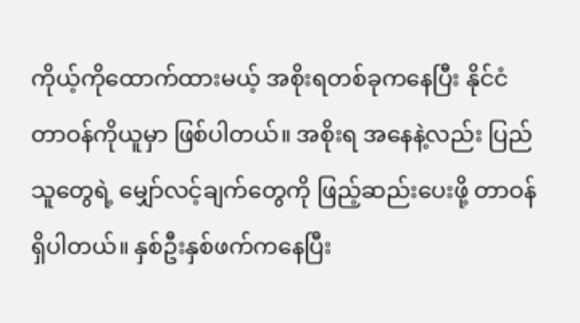ကိုယ့်ကိုထောက်ထားမယ့် အစိုးရတစ်ခုကနေပြီး နိုင်ငံတာဝန်ကိုယူမှာ ဖြစ်ပါတယ်။ အစိုးရ အနေနဲ့လည်း ပြည်သူတွေရဲ့ မျှော်လင့်ချက်တွေကို ဖြည့်ဆည်းပေးဖို့ တာဝန်ရှိပါတယ်။ နှစ်ဦးနှစ်ဖက်ကနေပြီး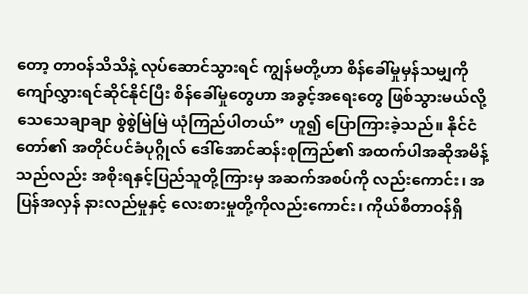တော့ တာဝန်သိသိနဲ့ လုပ်ဆောင်သွားရင် ကျွန်မတို့ဟာ စိန်ခေါ်မှုမှန်သမျှကို ကျော်လွှားရင်ဆိုင်နိုင်ပြီး စိန်ခေါ်မှုတွေဟာ အခွင့်အရေးတွေ ဖြစ်သွားမယ်လို့ သေသေချာချာ စွဲစွဲမြဲမြဲ ယုံကြည်ပါတယ်” ဟူ၍ ပြောကြားခဲ့သည်။ နိုင်ငံတော်၏ အတိုင်ပင်ခံပုဂ္ဂိုလ် ဒေါ်အောင်ဆန်းစုကြည်၏ အထက်ပါအဆိုအမိန့်သည်လည်း အစိုးရနှင့်ပြည်သူတို့ကြားမှ အဆက်အစပ်ကို လည်းကောင်း၊ အပြန်အလှန် နားလည်မှုနှင့် လေးစားမှုတို့ကိုလည်းကောင်း၊ ကိုယ်စီတာဝန်ရှိ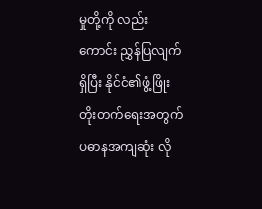မှုတို့ကို လည်းကောင်း ညွှန်ပြလျက်ရှိပြီး နိုင်ငံ၏ဖွံ့ဖြိုးတိုးတက်ရေးအတွက် ပဓာနအကျဆုံး လို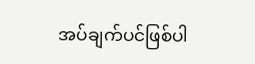အပ်ချက်ပင်ဖြစ်ပါ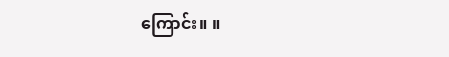ကြောင်း။ ။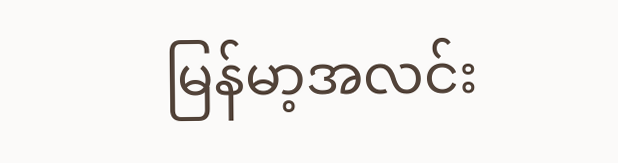မြန်မာ့အလင်း